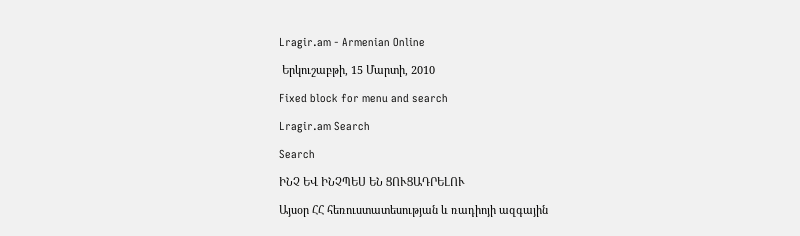Lragir.am - Armenian Online

 Երկուշաբթի, 15 Մարտի, 2010

Fixed block for menu and search

Lragir.am Search

Search

ԻՆՉ ԵՎ ԻՆՉՊԵՍ ԵՆ ՑՈՒՑԱԴՐԵԼՈՒ

Այսօր ՀՀ հեռուստատեսության և ռադիոյի ազգային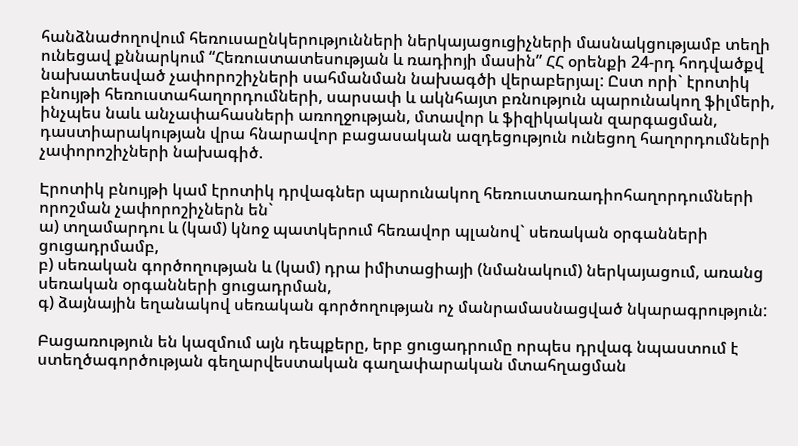հանձնաժողովում հեռուսաընկերությունների ներկայացուցիչների մասնակցությամբ տեղի ունեցավ քննարկում “Հեռուստատեսության և ռադիոյի մասին” ՀՀ օրենքի 24-րդ հոդվածքվ նախատեսված չափորոշիչների սահմանման նախագծի վերաբերյալ: Ըստ որի` էրոտիկ բնույթի հեռուստահաղորդումների, սարսափ և ակնհայտ բռնություն պարունակող ֆիլմերի, ինչպես նաև անչափահասների առողջության, մտավոր և ֆիզիկական զարգացման, դաստիարակության վրա հնարավոր բացասական ազդեցություն ունեցող հաղորդումների չափորոշիչների նախագիծ.

Էրոտիկ բնույթի կամ էրոտիկ դրվագներ պարունակող հեռուստառադիոհաղորդումների որոշման չափորոշիչներն են`
ա) տղամարդու և (կամ) կնոջ պատկերում հեռավոր պլանով` սեռական օրգանների ցուցադրմամբ,
բ) սեռական գործողության և (կամ) դրա իմիտացիայի (նմանակում) ներկայացում, առանց սեռական օրգանների ցուցադրման,
գ) ձայնային եղանակով սեռական գործողության ոչ մանրամասնացված նկարագրություն:

Բացառություն են կազմում այն դեպքերը, երբ ցուցադրումը որպես դրվագ նպաստում է ստեղծագործության գեղարվեստական գաղափարական մտահղացման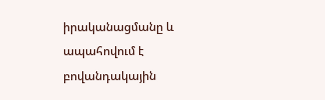իրականացմանը և ապահովում է բովանդակային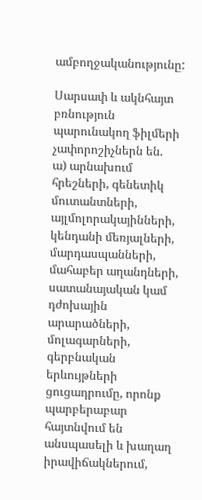ամբողջականությունը:

Սարսափ և ակնհայտ բռնություն պարունակող ֆիլմերի չափորոշիչներն են.
ա) արնախում հրեշների, գենետիկ մուտանտների, այլմոլորակայինների, կենդանի մեռյալների, մարդասպանների, մահաբեր աղանդների, սատանայական կամ դժոխային արարածների, մոլագարների, գերբնական երևույթների ցուցադրումը, որոնք պարբերաբար հայտնվում են անսպասելի և խաղաղ իրավիճակներում,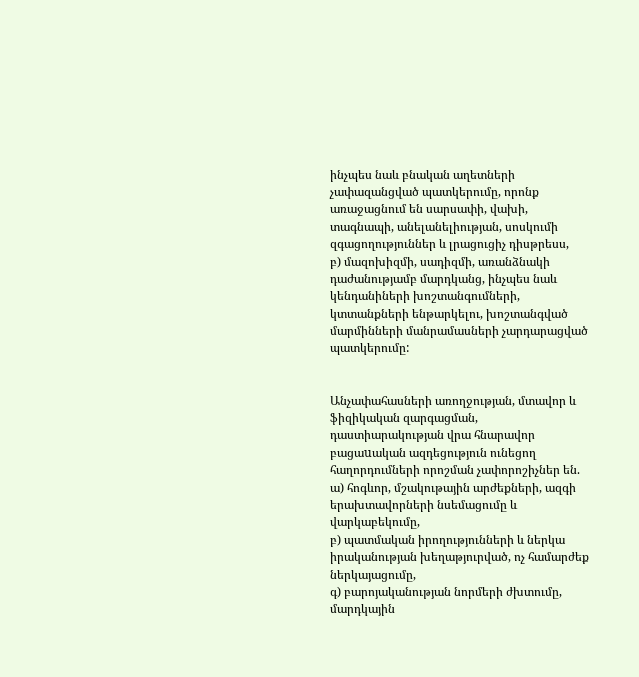ինչպես նաև բնական աղետների չափազանցված պատկերումը, որոնք առաջացնում են սարսափի, վախի, տագնապի, անելանելիության, սոսկումի զգացողություններ և լրացուցիչ դիսթրեսս,
բ) մազոխիզմի, սադիզմի, առանձնակի դաժանությամբ մարդկանց, ինչպես նաև կենդանիների խոշտանգումների, կտտանքների ենթարկելու, խոշտանգված մարմինների մանրամասների չարդարացված պատկերումը:


Անչափահասների առողջության, մտավոր և ֆիզիկական զարգացման, դաստիարակության վրա հնարավոր բացաuական ազդեցություն ունեցող հաղորդումների որոշման չափորոշիչներ են.
ա) հոգևոր, մշակութային արժեքների, ազգի երախտավորների նսեմացումը և վարկաբեկումը,
բ) պատմական իրողությունների և ներկա իրականության խեղաթյուրված, ոչ համարժեք ներկայացումը,
գ) բարոյականության նորմերի ժխտումը, մարդկային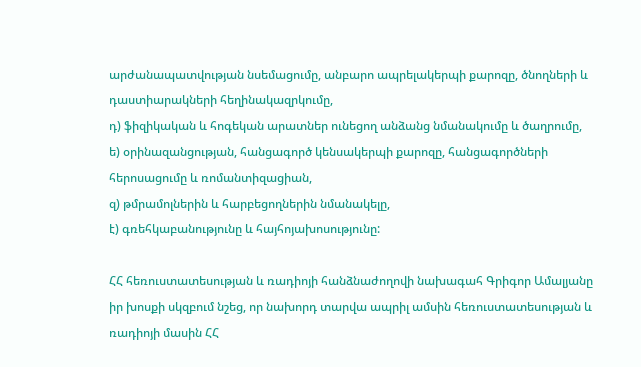արժանապատվության նսեմացումը, անբարո ապրելակերպի քարոզը, ծնողների և դաստիարակների հեղինակազրկումը,
դ) ֆիզիկական և հոգեկան արատներ ունեցող անձանց նմանակումը և ծաղրումը,
ե) օրինազանցության, հանցագործ կենսակերպի քարոզը, հանցագործների հերոսացումը և ռոմանտիզացիան,
զ) թմրամոլներին և հարբեցողներին նմանակելը,
է) գռեհկաբանությունը և հայհոյախոսությունը:

ՀՀ հեռուստատեսության և ռադիոյի հանձնաժողովի նախագահ Գրիգոր Ամալյանը իր խոսքի սկզբում նշեց, որ նախորդ տարվա ապրիլ ամսին հեռուստատեսության և ռադիոյի մասին ՀՀ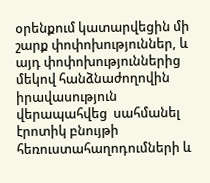օրենքում կատարվեցին մի շարք փոփոխություններ, և այդ փոփոխություններից մեկով հանձնաժողովին իրավասություն վերապահվեց  սահմանել էրոտիկ բնույթի հեռուստահաղոդումների և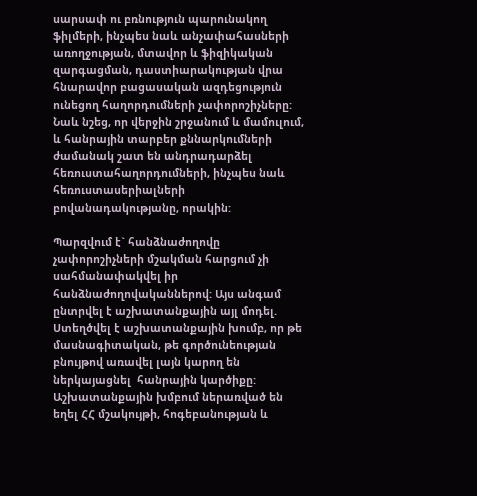սարսափ ու բռնություն պարունակող ֆիլմերի, ինչպես նաև անչափահասների առողջության, մտավոր և ֆիզիկական զարգացման, դաստիարակության վրա հնարավոր բացասական ազդեցություն ունեցող հաղորդումների չափորոշիչները: Նաև նշեց, որ վերջին շրջանում և մամուլում, և հանրային տարբեր քննարկումների ժամանակ շատ են անդրադարձել  հեռուստահաղորդումների, ինչպես նաև հեռուստասերիալների բովանադակությանը, որակին:

Պարզվում է` հանձնաժողովը չափորոշիչների մշակման հարցում չի սահմանափակվել իր հանձնաժողովականներով: Այս անգամ ընտրվել է աշխատանքային այլ մոդել. Ստեղծվել է աշխատանքային խումբ, որ թե մասնագիտական, թե գործունեության բնույթով առավել լայն կարող են ներկայացնել  հանրային կարծիքը: Աշխատանքային խմբում ներառված են եղել ՀՀ մշակույթի, հոգեբանության և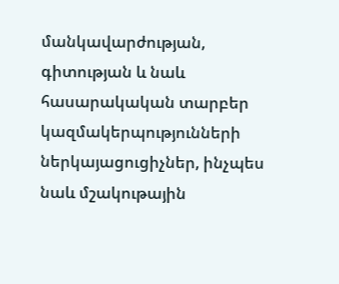մանկավարժության, գիտության և նաև հասարակական տարբեր կազմակերպությունների ներկայացուցիչներ, ինչպես նաև մշակութային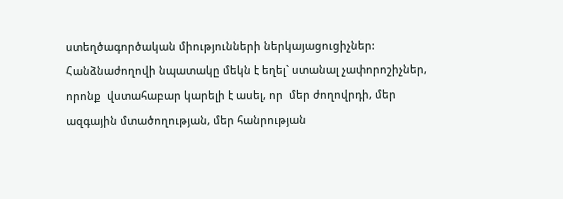ստեղծագործական միությունների ներկայացուցիչներ: Հանձնաժողովի նպատակը մեկն է եղել` ստանալ չափորոշիչներ, որոնք  վստահաբար կարելի է ասել, որ  մեր ժողովրդի, մեր ազգային մտածողության, մեր հանրության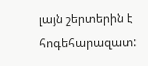լայն շերտերին է հոգեհարազատ: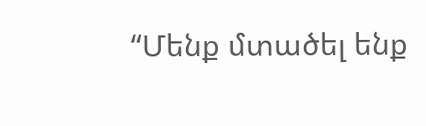“Մենք մտածել ենք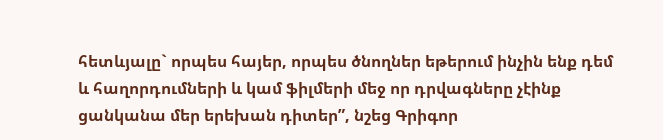հետևյալը` որպես հայեր, որպես ծնողներ եթերում ինչին ենք դեմ և հաղորդումների և կամ ֆիլմերի մեջ որ դրվագները չէինք ցանկանա մեր երեխան դիտեր”, նշեց Գրիգոր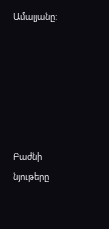Ամալյանը:






Բաժնի նյութերը